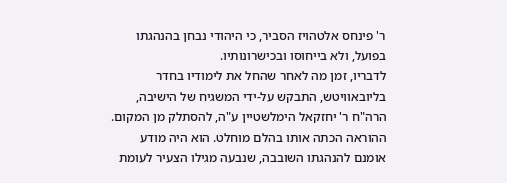ר' פינחס אלטהויז הסביר, כי היהודי נבחן בהנהגתו בפועל, ולא בייחוסו ובכישרונותיו.
לדבריו, זמן מה לאחר שהחל את לימודיו בחדר בליובאוויטש, התבקש על-ידי המשגיח של הישיבה, הרה"ח ר' יחזקאל הימלשטיין ע"ה, להסתלק מן המקום. ההוראה הכתה אותו בהלם מוחלט. הוא היה מודע אומנם להנהגתו השובבה, שנבעה מגילו הצעיר לעומת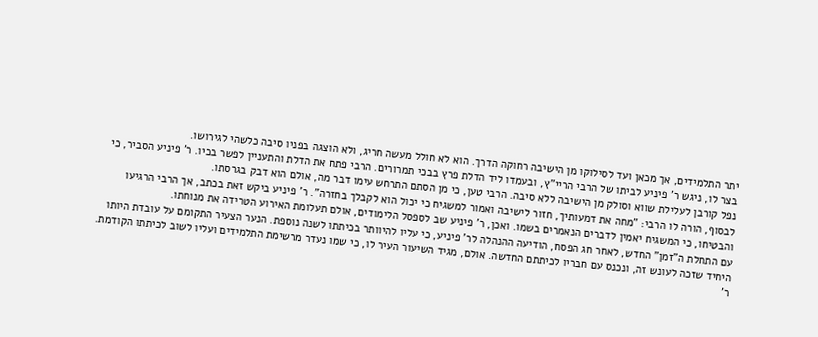יתר התלמידים, אך מכאן ועד לסילוקו מן הישיבה רחוקה הדרך. הוא לא חולל מעשה חריג, ולא הוצגה בפניו סיבה כלשהי לגירושו.
בצר לו, ניגש ר' פיניע לביתו של הרבי הריי"ץ, ובעמדו ליד הדלת פרץ בבכי תמרורים. הרבי פתח את הדלת והתעניין לפשר בכיו. ר' פיניע הסביר, כי נפל קורבן לעלילת שווא וסולק מן הישיבה ללא סיבה. הרבי טען, כי מן הסתם התרחש עימו דבר מה, אולם הוא דבק בגרסתו.
לבסוף, הורה לו הרבי: "מחה את דמעותיך, חזור לישיבה ואמור למשגיח כי יכול הוא לקבלך בחזרה". ר' פיניע ביקש זאת בכתב, אך הרבי הרגיעו והבטיחו, כי המשגיח יאמין לדברים הנאמרים בשמו. ואכן, ר' פיניע שב לספסל הלימודים, אולם תעלומת האירוע הטרידה את מנוחתו.
עם התחלת ה"זמן" החדש, לאחר חג הפסח, הודיעה ההנהלה לר' פיניע, כי עליו להיוותר בכיתתו לשנה נוספת. הנער הצעיר התקומם על עובדת היותו היחיד שזכה לעונש זה, ונכנס עם חבריו לכיתתם החדשה. אולם, מגיד השיעור העיר לו, כי שמו נעדר מרשימת התלמידים ועליו לשוב לכיתתו הקודמת. ר'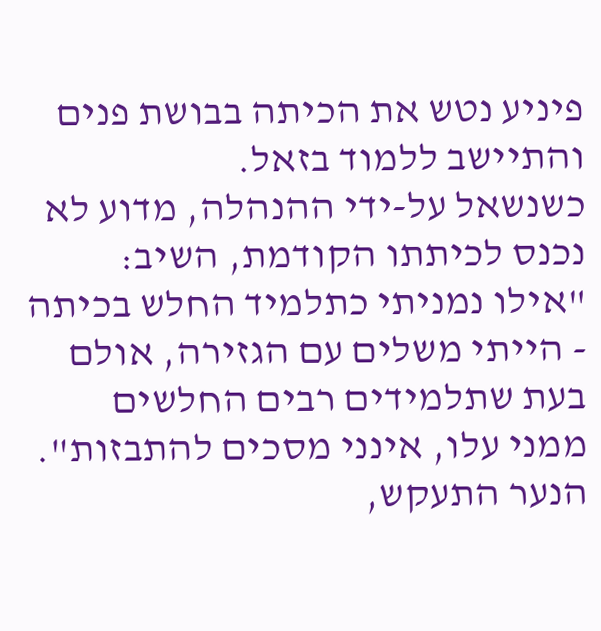פיניע נטש את הכיתה בבושת פנים והתיישב ללמוד בזאל.
כשנשאל על-ידי ההנהלה, מדוע לא נכנס לכיתתו הקודמת, השיב: "אילו נמניתי כתלמיד החלש בכיתה - הייתי משלים עם הגזירה, אולם בעת שתלמידים רבים החלשים ממני עלו, אינני מסכים להתבזות". הנער התעקש,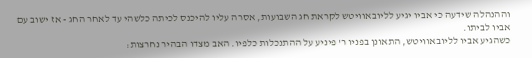וההנהלה שידעה כי אביו יגיע לליובאוויטש לקראת חג השבועות, אסרה עליו להיכנס לכיתה כלשהי עד לאחר החג - אז ישוב עם אביו לביתו.
כשהגיע אביו לליובאוויטש, התאונן בפניו ר' פיניע על ההתנכלות כלפיו. האב מצדו הבהיר נחרצות: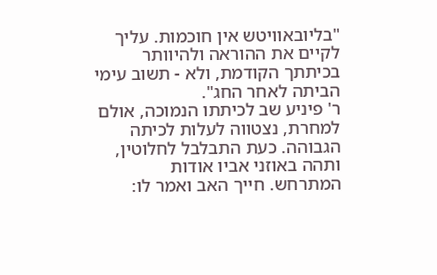"בליובאוויטש אין חוכמות. עליך לקיים את ההוראה ולהיוותר בכיתתך הקודמת, ולא - תשוב עימי הביתה לאחר החג".
ר' פיניע שב לכיתתו הנמוכה, אולם למחרת, נצטווה לעלות לכיתה הגבוהה. כעת התבלבל לחלוטין, ותהה באוזני אביו אודות המתרחש. חייך האב ואמר לו: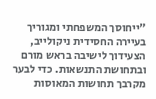"ייחוסך המשפחתי ומגוריך בעיירה החסידית ניקולייב, הצעידוך לישיבה בראש מורם ובתחושת התנשאות. כדי לבער מקרבך תחושות המאוסות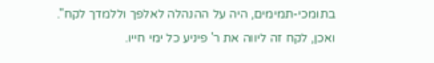בתומכי-תמימים, היה על ההנהלה לאלפך וללמדך לקח".
ואכן, לקח זה ליווה את ר' פיניע כל ימי חייו.